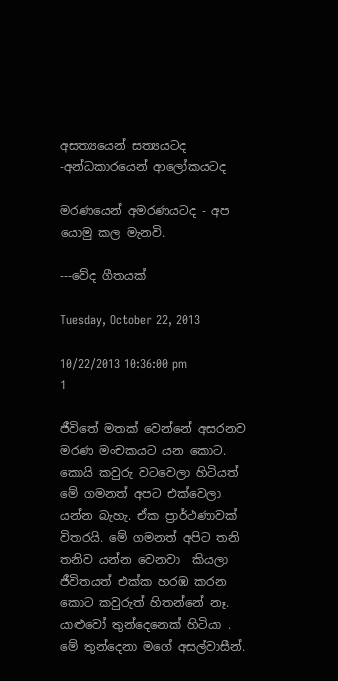අසත්‍යයෙන් සත්‍යයටද -අන්ධකාරයෙන් ආලෝකයටද

මරණයෙන් අමරණයටද - අප යොමු කල මැනවි.

---වේද ගීතයක්

Tuesday, October 22, 2013

10/22/2013 10:36:00 pm
1

ජීවිතේ මතක් වෙන්නේ අසරනව මරණ මංචකයට යන කොට. කොයි කවුරු වටවෙලා හිටියත් මේ ගමනත් අපට එක්වෙලා යන්න බැහැ. ඒක ප්‍රාර්ථණාවක් විතරයි. මේ ගමනත් අපිට තනි තනිව යන්න වෙනවා  කියලා ජීවිතයත් එක්ක හරඹ කරන කොට කවුරුත් හිතන්නේ නෑ.
යාළුවෝ තුන්දෙනෙක් හිටියා . මේ තුන්දෙනා මගේ අසල්වාසීන්.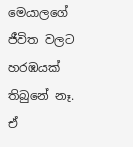මෙයාලගේ ජීවිත වලට හරඹයක් තිබුනේ නෑ. ඒ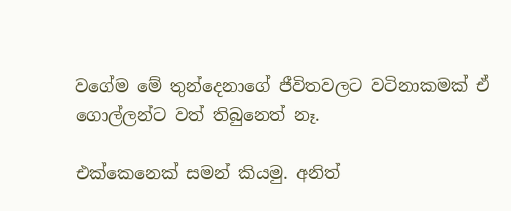වගේම මේ තුන්දෙනාගේ ජීවිතවලට වටිනාකමක් ඒ ගොල්ලන්ට වත් තිබුනෙත් නෑ.

එක්කෙනෙක් සමන් කියමු. අනිත්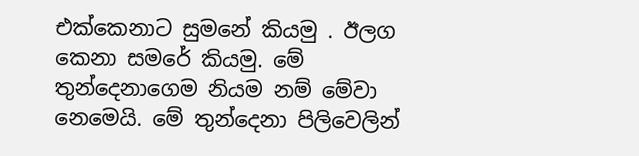එක්කෙනාට සුමනේ කියමු . ඊලග කෙනා සමරේ කියමු. මේ තුන්දෙනාගෙම නියම නම් මේවා නෙමෙයි. මේ තුන්දෙනා පිලිවෙලින්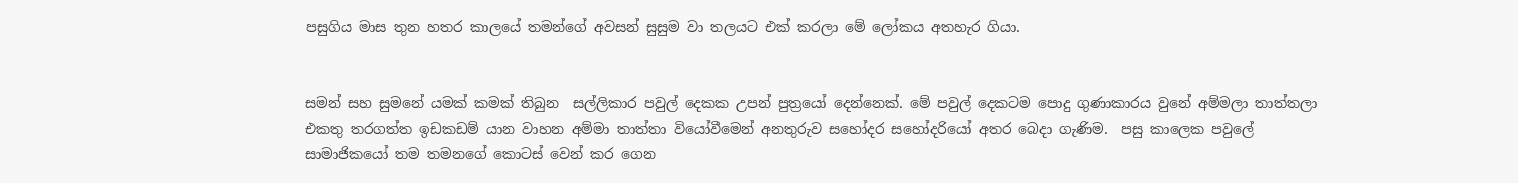පසුගිය මාස තුන හතර කාලයේ තමන්ගේ අවසන් සුසුම වා තලයට එක් කරලා මේ ලෝකය අතහැර ගියා.


සමන් සහ සුමනේ යමක් කමක් තිබුන  සල්ලිකාර පවුල් දෙකක උපන් පුත්‍රයෝ දෙන්නෙක්. මේ පවුල් දෙකටම පොදු ගුණාකාරය වුනේ අම්මලා තාත්තලා එකතු තරගත්ත ඉඩකඩම් යාන වාහන අම්මා තාත්තා වියෝවීමෙන් අනතුරුව සහෝදර සහෝදරියෝ අතර බෙදා ගැණිම.  පසු කාලෙක පවුලේ සාමාජිකයෝ තම තමනගේ කොටස් වෙන් කර ගෙන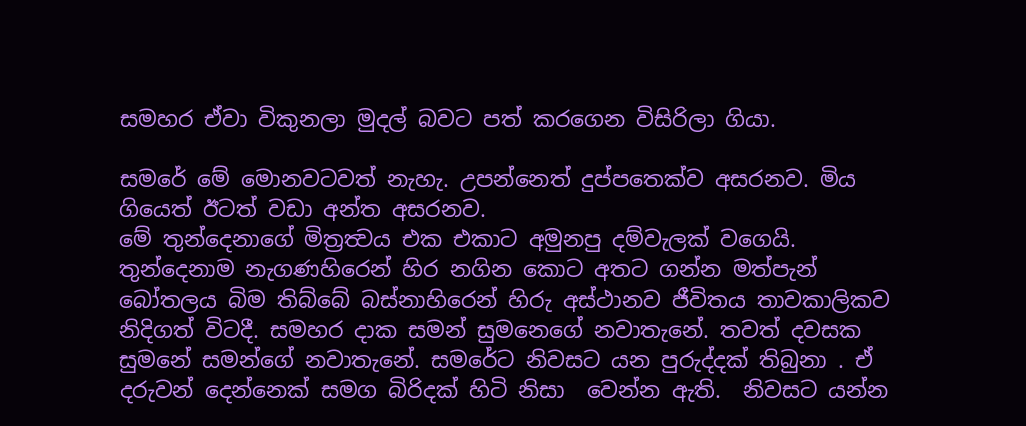සමහර ඒවා විකුනලා මුදල් බවට පත් කරගෙන විසිරිලා ගියා.

සමරේ මේ මොනවටවත් නැහැ. උපන්නෙත් දුප්පතෙක්ව අසරනව. මිය ගියෙත් ඊටත් වඩා අන්ත අසරනව.
මේ තුන්දෙනාගේ මිත්‍රත්‍වය එක එකාට අමුනපු දම්වැලක් වගෙයි.  තුන්දෙනාම නැගණහිරෙන් හිර නගින කොට අතට ගන්න මත්පැන් බෝතලය බිම තිබ්බේ බස්නාහිරෙන් හිරු අස්ථානව ජීවිතය තාවකාලිකව නිදිගත් විටදී. සමහර දාක සමන් සුමනෙගේ නවාතැනේ. තවත් දවසක  සුමනේ සමන්ගේ නවාතැනේ. සමරේට නිවසට යන පුරුද්දක් තිබුනා . ඒ දරුවන් දෙන්නෙක් සමග බිරිදක් හිටි නිසා  වෙන්න ඇති.  නිවසට යන්න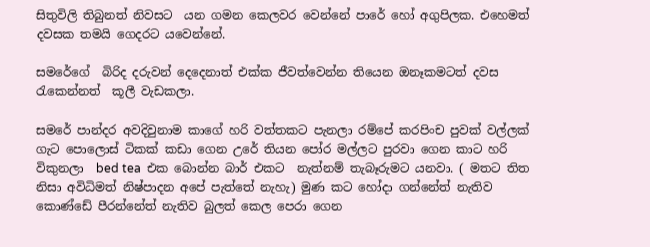සිතුවිලි තිබුනත් නිවසට  යන ගමන කෙලවර වෙන්නේ පාරේ හෝ අගුපිලක. එහෙමත් දවසක තමයි ගෙදරට යවෙන්නේ.

සමරේගේ  බිරිද දරුවන් දෙදෙනාත් එක්ක ජීවත්වෙන්න තියෙන ඔනෑකමටත් දවස රැකෙන්නත්  කූලී වැඩකලා.

සමරේ පාන්දර අවදිවුනාම කාගේ හරි වත්තකට පැනලා රම්පේ කරපිංච පුවක් වල්ලක් ගැට පොලොස් ටිකක් කඩා ගෙන උරේ තියන පෝර මල්ලට පුරවා ගෙන කාට හරි විකුනලා  bed tea  එක බොන්න බාර් එකට  නැත්නම් තැබෑරුමට යනවා. ( මතට තිත නිසා අවිධිමත් නිෂ්පාදන අපේ පැත්තේ නැහැ) මුණ කට හෝදා ගන්නේත් නැතිව කොණ්ඩේ පීරන්නේත් නැතිව බුලත් කෙල පෙරා ගෙන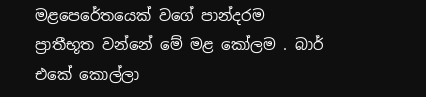මළපෙරේතයෙක් වගේ පාන්දරම ප්‍රාතීභූත වන්නේ මේ මළ කෝලම . බාර් එකේ කොල්ලා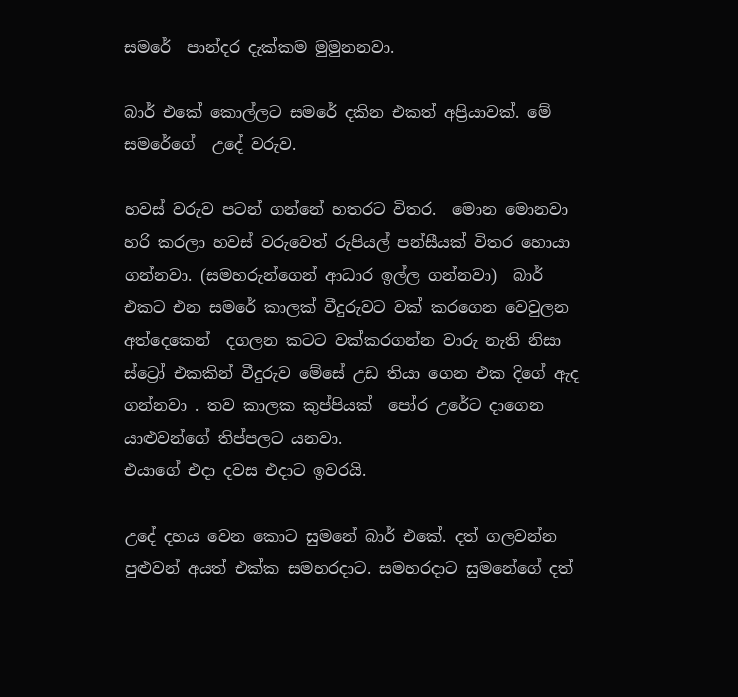සමරේ  පාන්දර දැක්කම මුමුනනවා.

බාර් එකේ කොල්ලට සමරේ දකින එකත් අප්‍රියාවක්. මේ සමරේගේ  උදේ වරුව.

හවස් වරුව පටන් ගන්නේ හතරට විතර.  මොන මොනවා හරි කරලා හවස් වරුවෙත් රුපියල් පන්සීයක් විතර හොයා ගන්නවා. (සමහරුන්ගෙන් ආධාර ඉල්ල ගන්නවා)  බාර් එකට එන සමරේ කාලක් වීදුරුවට වක් කරගෙන වෙවුලන අත්දෙකෙන්  දගලන කටට වක්කරගන්න වාරු නැති නිසා   ස්ට්‍රෝ එකකින් වීදුරුව මේසේ උඩ තියා ගෙන එක දිගේ ඇද ගන්නවා . තව කාලක ‍කුප්පියක්  පෝර උරේට දාගෙන යාළුවන්ගේ තිප්පලට යනවා.
එයාගේ එදා දවස එදාට ඉවරයි.

උදේ දහය වෙන කොට සුමනේ බාර් එකේ. දත් ගලවන්න පුළුවන් අයත් එක්ක සමහරදාට. සමහරදාට සුමනේගේ දත්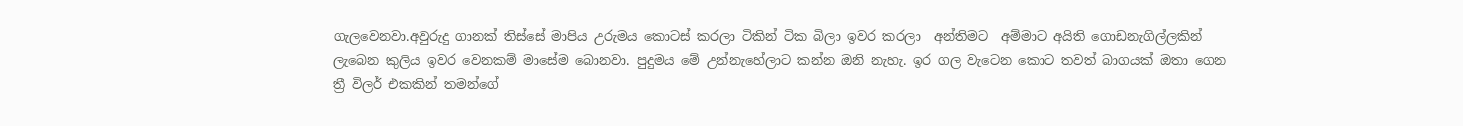ගැලවෙනවා.අවුරුදු ගානක් තිස්සේ මාපිය උරුමය කොටස් කරලා ටිකින් ටික බිලා ඉවර කරලා  අන්තිමට  අම්මාට අයිති ගොඩනැගිල්ලකින් ලැබෙන කුලිය ඉවර වෙනකම් මාසේම බොනවා. පුදුමය මේ උන්නැහේලාට කන්න ඔනි නැහැ. ඉර ගල වැටෙන කොට තවත් බාගයක් ඔතා ගෙන ත්‍රී විලර් එකකින් තමන්ගේ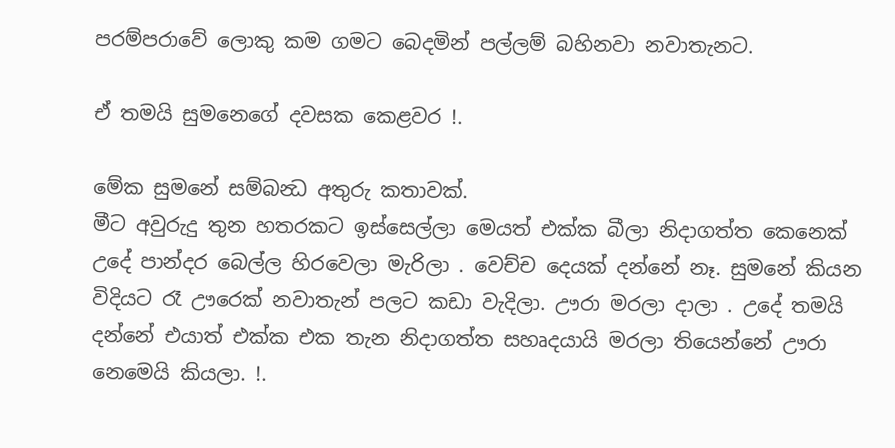පරම්පරාවේ ලොකු කම ගමට බෙදමින් පල්ලම් බහිනවා නවාතැනට.

ඒ තමයි සුමනෙගේ දවසක කෙළවර !.

මේක සුමනේ සම්බන්‍ධ අතුරු කතාවක්.
මීට අවුරුදු තුන හතරකට ඉස්සෙල්ලා මෙයත් එක්ක බීලා නිදාගත්ත කෙනෙක් උදේ පාන්දර බෙල්ල හිරවෙලා මැරිලා . වෙච්ච දෙයක් දන්නේ නෑ. සුමනේ කියන විදියට රෑ ඌරෙක් නවාතැන් පලට කඩා වැදිලා. ඌරා මරලා දාලා . උදේ තමයි දන්නේ එයාත් එක්ක එක තැන නිදාගත්ත සහෘදයායි මරලා තියෙන්නේ ඌරා නෙමෙයි කියලා. !.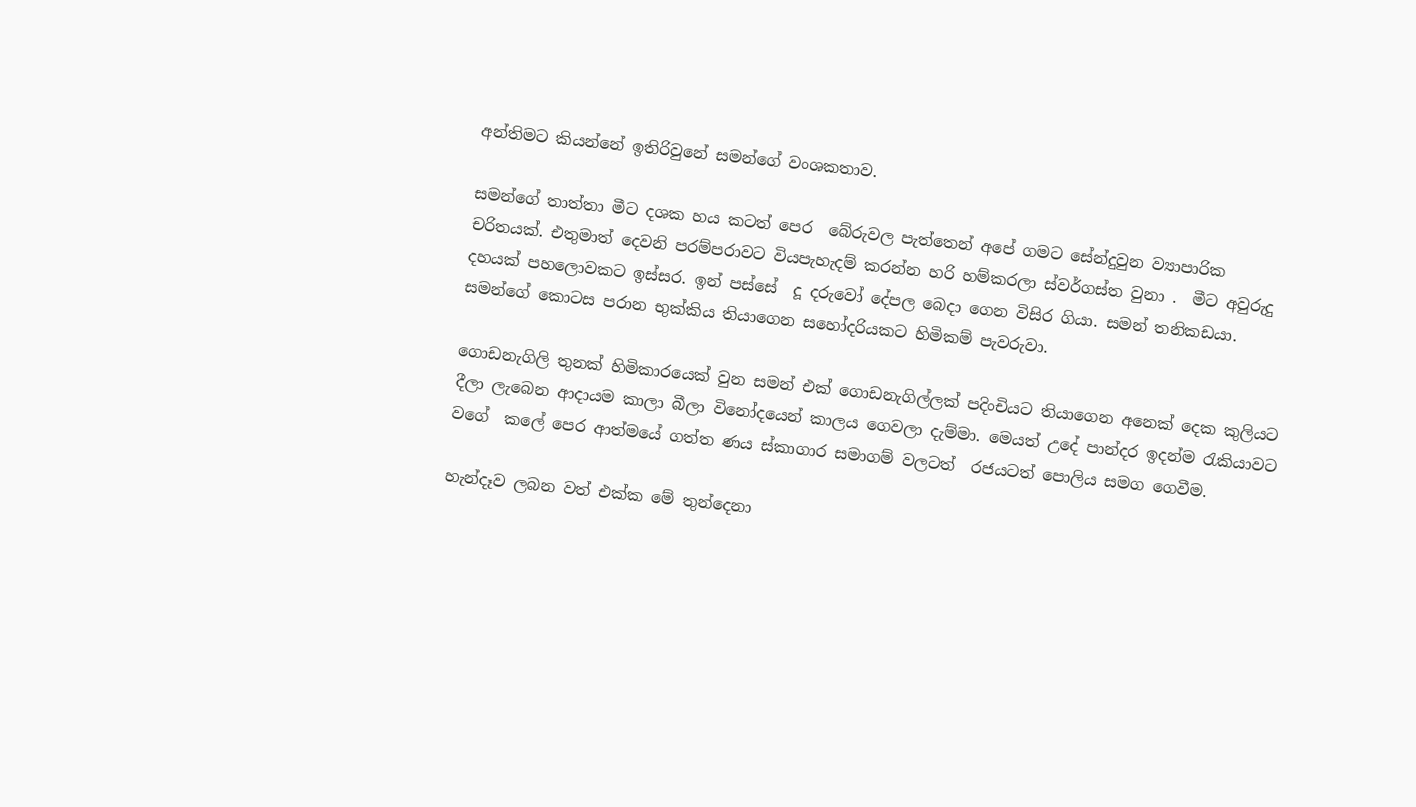අන්තිමට කියන්නේ ඉතිරිවුනේ සමන්ගේ වංශකතාව.

සමන්ගේ තාත්තා මීට දශක හය කටත් පෙර  බේරුවල පැත්තෙන් අපේ ගමට සේන්දුවුන ව්‍යාපාරික චරිතයක්. එතුමාත් දෙවනි පරම්පරාවට වියපැහැදම් කරන්න හරි හම්කරලා ස්වර්ගස්ත වුනා .  මීට අවුරුදු දහයක් පහලොවකට ඉස්සර. ඉන් පස්සේ  දූ දරුවෝ දේපල බෙදා ගෙන විසිර ගියා. සමන් තනිකඩයා. සමන්ගේ කොටස පරාන භුක්කිය තියාගෙන සහෝදරියකට හිමිකම් පැවරුවා.

ගොඩනැගිලි තුනක් හිමිකාරයෙක් වුන සමන් එක් ගොඩනැගිල්ලක් පදිංචියට තියාගෙන අනෙක් දෙක කුලියට දීලා ලැබෙන ආදායම කාලා බීලා විනෝදයෙන් කාලය ගෙවලා දැම්මා. මෙයත් උදේ පාන්දර ඉදන්ම රැකියාවට වගේ  කලේ පෙර ආත්මයේ ගත්ත ණය ස්කාගාර සමාගම් වලටත්  රජයටත් පොලිය සමග ගෙවීම.

හැන්දෑව ලබන වත් එක්ක මේ තුන්දෙනා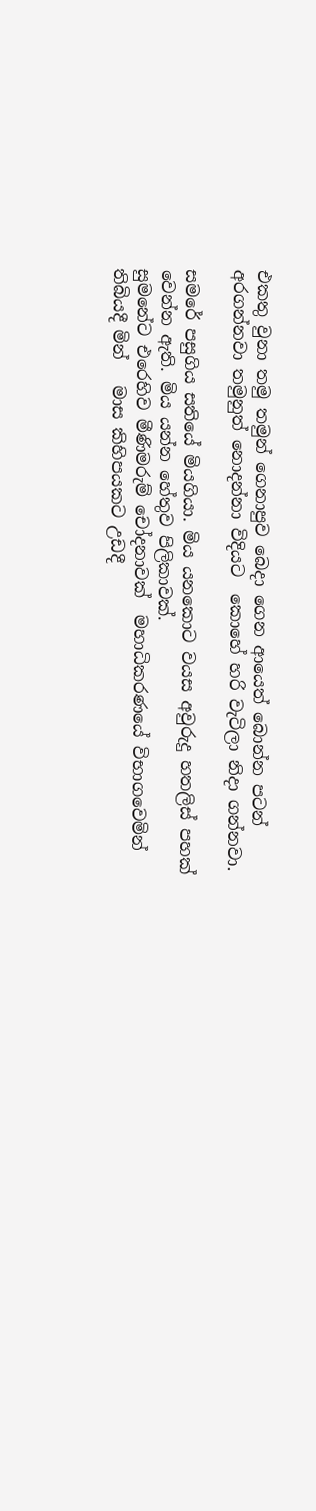එකතු වුනා තමු තමුන් ගෙනාපුව බෙදා ගෙන ආයෙත් බොන්න පටන් අරගන්නවා තමුනුත් නොදන්නා විදියට  කොහේ හරි වැටිලා නිදා ගන්නවා.

සමරේ පසුගිය සතියේ මියගියා. මිය යනකොට වයස අවුරුදු හතලිස් පහක් වෙන්න ඇති. මිය යන්න හේතුව පිලිකාවක්.
සුමනේට එරෙහිව මීණිමරුම් චෝදනාවක්  මහාධිකරණයේ විභාගවෙමින් තිබියදී මින්   මාස කිහිපයකට උඩදී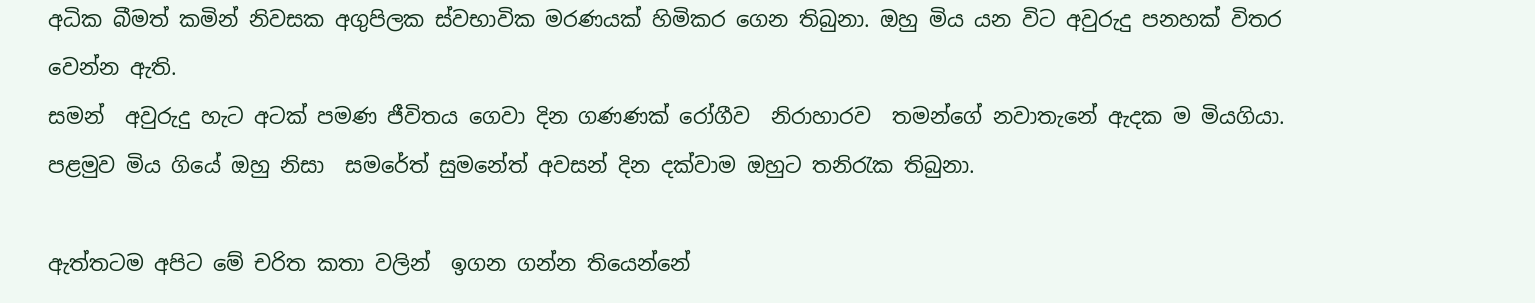අධික බීමත් කමින් නිවසක අගුපිලක ස්වභාවික මරණයක් හිමිකර ගෙන තිබුනා. ඔහු මිය යන විට අවුරුදු පනහක් විතර  වෙන්න ඇති.
සමන්  අවුරුදු හැට අටක් පමණ ජීවිතය ගෙවා දින ගණණක් රෝගීව  නිරාහාරව  තමන්ගේ නවාතැනේ ඇදක ම මියගියා.  පළමුව මිය ගියේ ඔහු නිසා  සමරේත් සුමනේත් අවසන් දින දක්වාම ඔහුට තනිරැක තිබුනා.

ඇත්තටම අපිට මේ චරිත කතා වලින්  ඉගන ගන්න තියෙන්නේ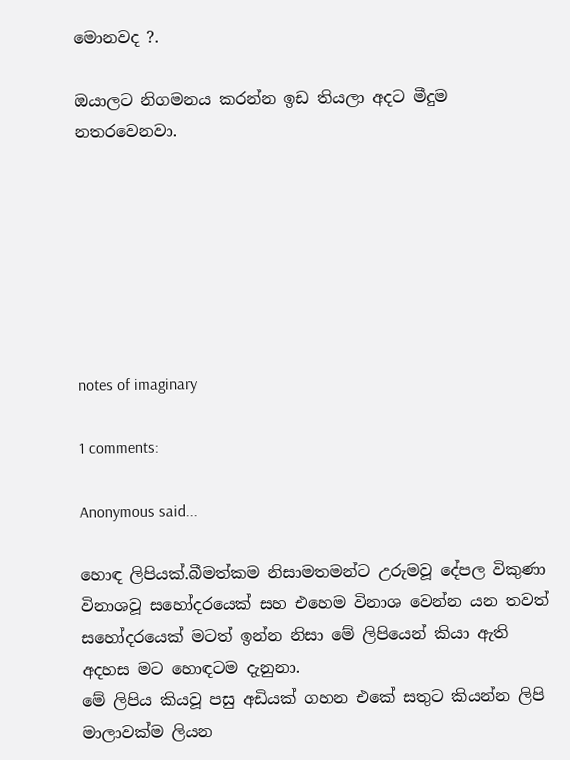මොනවද ?.

ඔයාලට නිගමනය කරන්න ඉඩ තියලා අදට මීදුම  නතරවෙනවා.







notes of imaginary

1 comments:

Anonymous said...

හොඳ ලිපියක්.බීමත්කම නිසාමතමන්ට උරුමවූ දේපල විකුණා විනාශවූ සහෝදරයෙක් සහ එහෙම විනාශ වෙන්න යන තවත් සහෝදරයෙක් මටත් ඉන්න නිසා මේ ලිපියෙන් කියා ඇති අදහස මට හොඳටම දැනුනා.
මේ ලිපිය කියවූ පසු අඩියක් ගහන එකේ සතුට කියන්න ලිපි මාලාවක්ම ලියන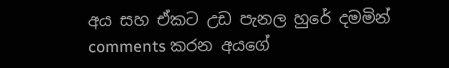අය සහ ඒකට උඩ පැනල හුරේ දමමින් comments කරන අයගේ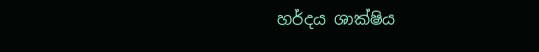හර්දය ශාක්ෂිය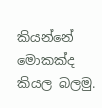කියන්නේ මොකක්ද කියල බලමු.